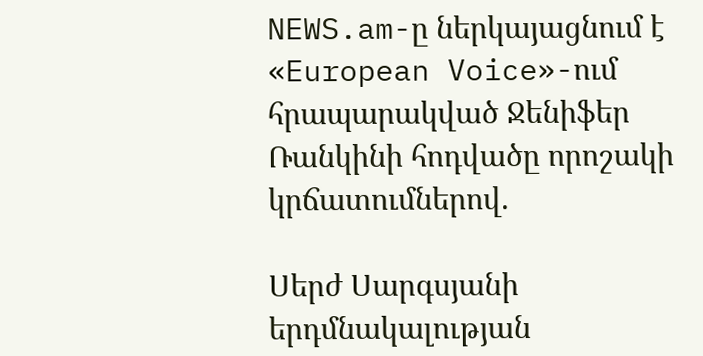NEWS.am-ը ներկայացնում է  «European Voice»-ում հրապարակված Ջենիֆեր Ռանկինի հոդվածը որոշակի կրճատումներով.

Սերժ Սարգսյանի երդմնակալության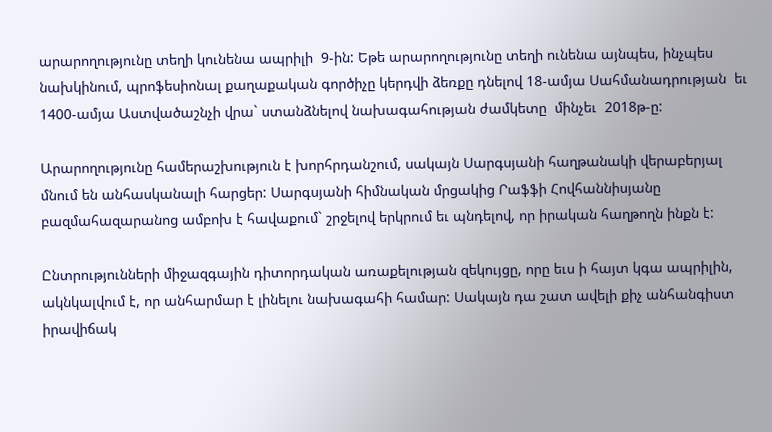արարողությունը տեղի կունենա ապրիլի  9-ին: Եթե արարողությունը տեղի ունենա այնպես, ինչպես նախկինում, պրոֆեսիոնալ քաղաքական գործիչը կերդվի ձեռքը դնելով 18-ամյա Սահմանադրության  եւ 1400-ամյա Աստվածաշնչի վրա` ստանձնելով նախագահության ժամկետը  մինչեւ  2018թ-ը:

Արարողությունը համերաշխություն է խորհրդանշում, սակայն Սարգսյանի հաղթանակի վերաբերյալ  մնում են անհասկանալի հարցեր: Սարգսյանի հիմնական մրցակից Րաֆֆի Հովհաննիսյանը  բազմահազարանոց ամբոխ է հավաքում` շրջելով երկրում եւ պնդելով, որ իրական հաղթողն ինքն է:

Ընտրությունների միջազգային դիտորդական առաքելության զեկույցը, որը եւս ի հայտ կգա ապրիլին, ակնկալվում է, որ անհարմար է լինելու նախագահի համար: Սակայն դա շատ ավելի քիչ անհանգիստ իրավիճակ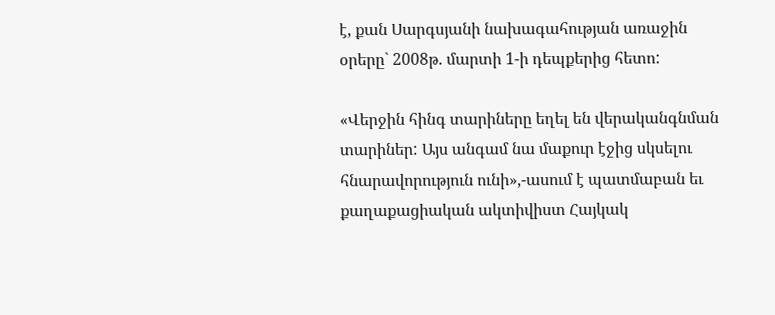է, քան Սարգսյանի նախագահության առաջին օրերը` 2008թ. մարտի 1-ի դեպքերից հետո:

«Վերջին հինգ տարիները եղել են վերականգնման տարիներ: Այս անգամ նա մաքուր էջից սկսելու հնարավորություն ունի»,-ասում է պատմաբան եւ քաղաքացիական ակտիվիստ Հայկակ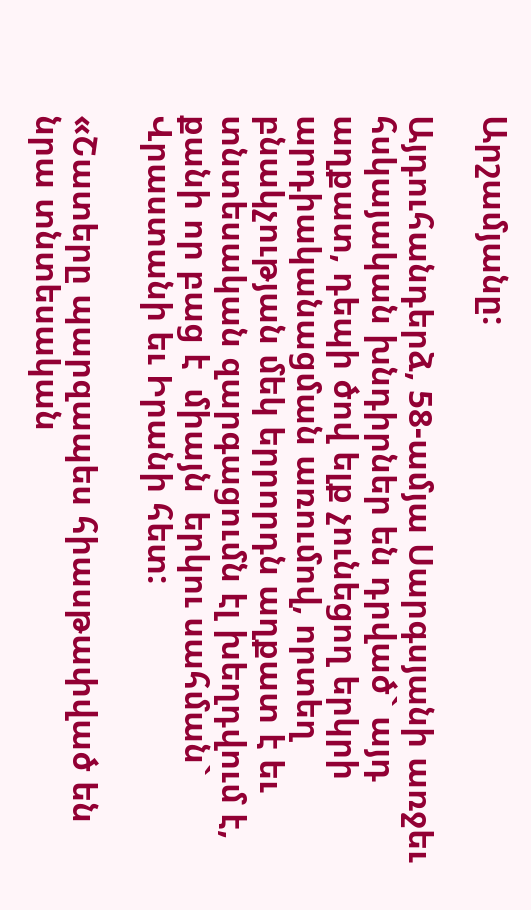Արշամյանը:

Այդուհանդերձ, 58-ամյա Սարգսյանի առջեւ հսկայական խնդիրներ են դրված` այդ աղքատ, դեպի ծով ելք չունեցող երկրի արդիականացման առումով, որտեղ բնակչության մեկ երրորդն աղքատ է եւ տնտեսական զարգացումն էլ խեղդվում է, քանի որ բաց է  միայն  երկու սահման` Վրաստանի եւ Իրանի հետ:

«Շատերը պարզապես հիասթափված են նրա տնտեսական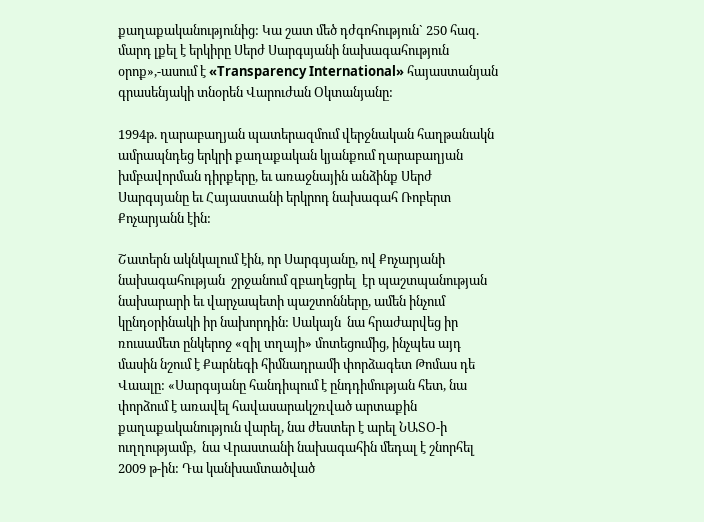քաղաքականությունից: Կա շատ մեծ դժգոհություն` 250 հազ. մարդ լքել է երկիրը Սերժ Սարգսյանի նախագահություն  օրոք»,-ասում է «Transparency International» հայաստանյան գրասենյակի տնօրեն Վարուժան Օկտանյանը:

1994թ. ղարաբաղյան պատերազմում վերջնական հաղթանակն ամրապնդեց երկրի քաղաքական կյանքում ղարաբաղյան խմբավորման դիրքերը, եւ առաջնային անձինք Սերժ Սարգսյանը եւ Հայաստանի երկրոդ նախագահ Ռոբերտ Քոչարյանն էին:

Շատերն ակնկալում էին, որ Սարգսյանը, ով Քոչարյանի նախագահության  շրջանում զբաղեցրել  էր պաշտպանության նախարարի եւ վարչապետի պաշտոնները, ամեն ինչում կընդօրինակի իր նախորդին: Սակայն  նա հրաժարվեց իր ռուսամետ ընկերոջ «զիլ տղայի» մոտեցումից, ինչպես այդ մասին նշում է Քարնեգի հիմնադրամի փորձագետ Թոմաս դե Վաալը: «Սարգսյանը հանդիպում է ընդդիմության հետ, նա փորձում է առավել հավասարակշռված արտաքին քաղաքականություն վարել, նա ժեստեր է արել ՆԱՏՕ-ի ուղղությամբ,  նա Վրաստանի նախագահին մեդալ է շնորհել 2009 թ-ին: Դա կանխամտածված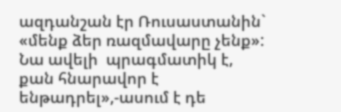ազդանշան էր Ռուսաստանին` «մենք ձեր ռազմավարը չենք»: Նա ավելի  պրագմատիկ է, քան հնարավոր է ենթադրել»,-ասում է դե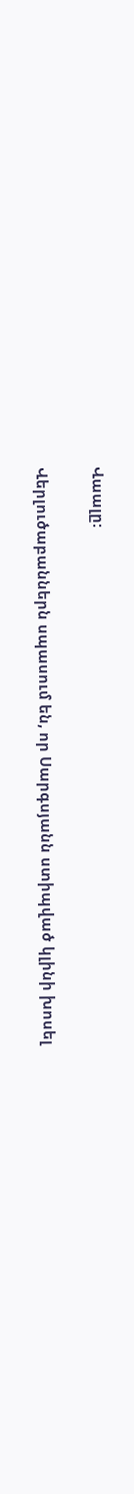Վաալը:

Վերլուծաբաններն սպասում են, որ Սարգսյանն ստիպված կլինի խոսել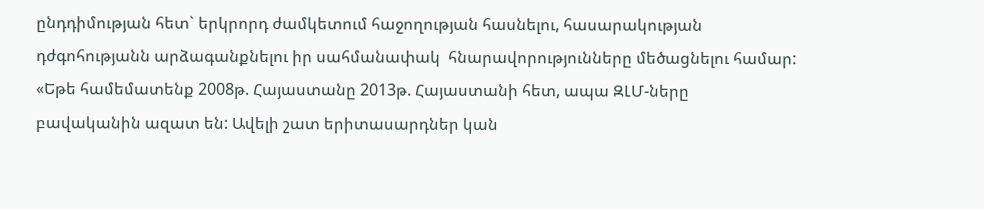ընդդիմության հետ` երկրորդ ժամկետում հաջողության հասնելու, հասարակության դժգոհությանն արձագանքնելու իր սահմանափակ  հնարավորությունները մեծացնելու համար: «Եթե համեմատենք 2008թ. Հայաստանը 2013թ. Հայաստանի հետ, ապա ԶԼՄ-ները բավականին ազատ են: Ավելի շատ երիտասարդներ կան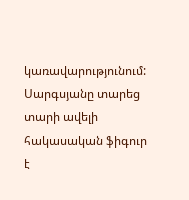կառավարությունում: Սարգսյանը տարեց տարի ավելի հակասական ֆիգուր է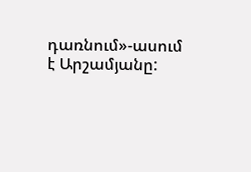դառնում»-ասում է Արշամյանը: